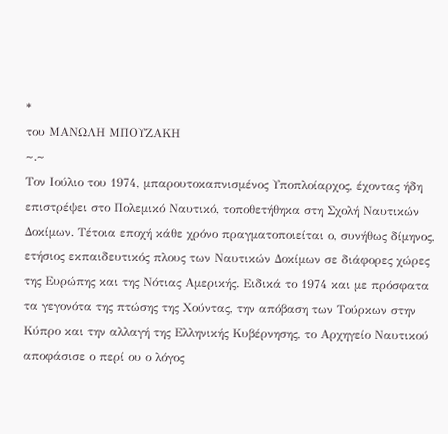*
του ΜΑΝΩΛΗ ΜΠΟΥΖΑΚΗ
~.~
Τον Ιούλιο του 1974, μπαρουτοκαπνισμένος Υποπλοίαρχος, έχοντας ήδη επιστρέψει στο Πολεμικό Ναυτικό, τοποθετήθηκα στη Σχολή Ναυτικών Δοκίμων. Τέτοια εποχή κάθε χρόνο πραγματοποιείται ο, συνήθως δίμηνος, ετήσιος εκπαιδευτικός πλους των Ναυτικών Δοκίμων σε διάφορες χώρες της Ευρώπης και της Νότιας Αμερικής. Ειδικά το 1974 και με πρόσφατα τα γεγονότα της πτώσης της Χούντας, την απόβαση των Τούρκων στην Κύπρο και την αλλαγή της Ελληνικής Κυβέρνησης, το Αρχηγείο Ναυτικού αποφάσισε ο περί ου ο λόγος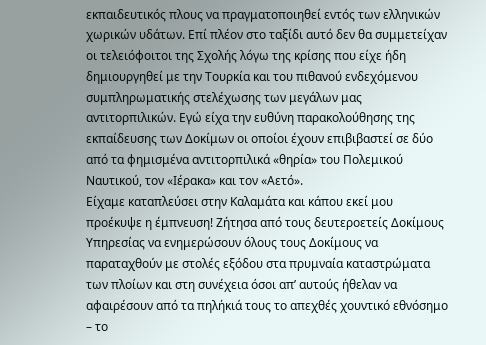εκπαιδευτικός πλους να πραγματοποιηθεί εντός των ελληνικών χωρικών υδάτων. Επί πλέον στο ταξίδι αυτό δεν θα συμμετείχαν οι τελειόφοιτοι της Σχολής λόγω της κρίσης που είχε ήδη δημιουργηθεί με την Τουρκία και του πιθανού ενδεχόμενου συμπληρωματικής στελέχωσης των μεγάλων μας αντιτορπιλικών. Εγώ είχα την ευθύνη παρακολούθησης της εκπαίδευσης των Δοκίμων οι οποίοι έχουν επιβιβαστεί σε δύο από τα φημισμένα αντιτορπιλικά «θηρία» του Πολεμικού Ναυτικού, τον «Ιέρακα» και τον «Αετό».
Είχαμε καταπλεύσει στην Καλαμάτα και κάπου εκεί μου προέκυψε η έμπνευση! Ζήτησα από τους δευτεροετείς Δοκίμους Υπηρεσίας να ενημερώσουν όλους τους Δοκίμους να παραταχθούν με στολές εξόδου στα πρυμναία καταστρώματα των πλοίων και στη συνέχεια όσοι απ’ αυτούς ήθελαν να αφαιρέσουν από τα πηλήκιά τους το απεχθές χουντικό εθνόσημο – το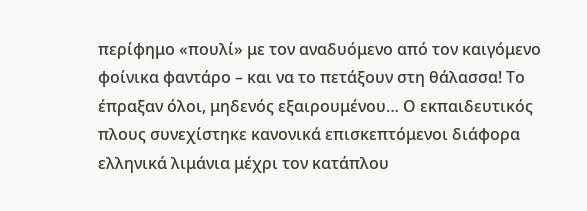περίφημο «πουλί» με τον αναδυόμενο από τον καιγόμενο φοίνικα φαντάρο – και να το πετάξουν στη θάλασσα! Το έπραξαν όλοι, μηδενός εξαιρουμένου… Ο εκπαιδευτικός πλους συνεχίστηκε κανονικά επισκεπτόμενοι διάφορα ελληνικά λιμάνια μέχρι τον κατάπλου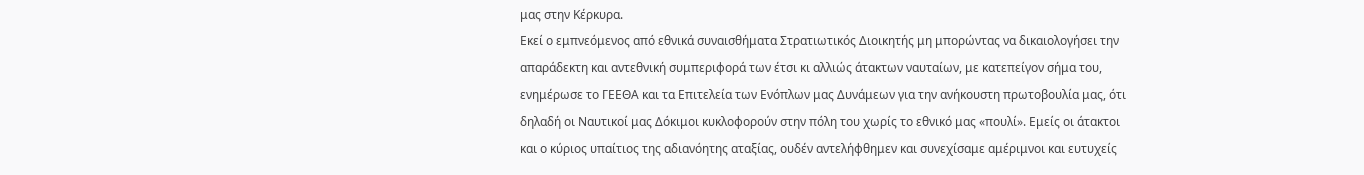μας στην Κέρκυρα.
Εκεί ο εμπνεόμενος από εθνικά συναισθήματα Στρατιωτικός Διοικητής μη μπορώντας να δικαιολογήσει την απαράδεκτη και αντεθνική συμπεριφορά των έτσι κι αλλιώς άτακτων ναυταίων, με κατεπείγον σήμα του, ενημέρωσε το ΓΕΕΘΑ και τα Επιτελεία των Ενόπλων μας Δυνάμεων για την ανήκουστη πρωτοβουλία μας, ότι δηλαδή οι Ναυτικοί μας Δόκιμοι κυκλοφορούν στην πόλη του χωρίς το εθνικό μας «πουλί». Εμείς οι άτακτοι και ο κύριος υπαίτιος της αδιανόητης αταξίας, ουδέν αντελήφθημεν και συνεχίσαμε αμέριμνοι και ευτυχείς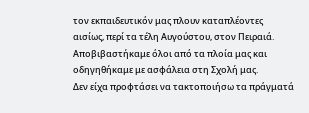τον εκπαιδευτικόν μας πλουν καταπλέοντες αισίως, περί τα τέλη Αυγούστου, στον Πειραιά. Αποβιβαστήκαμε όλοι από τα πλοία μας και οδηγηθήκαμε με ασφάλεια στη Σχολή μας.
Δεν είχα προφτάσει να τακτοποιήσω τα πράγματά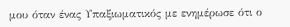μου όταν ένας Υπαξιωματικός με ενημέρωσε ότι ο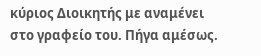κύριος Διοικητής με αναμένει στο γραφείο του. Πήγα αμέσως.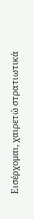Εισέρχομαι, χαιρετώ στρατιωτικά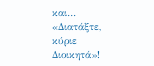και… «Διατάξτε, κύριε Διοικητά»!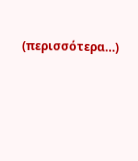(περισσότερα…)